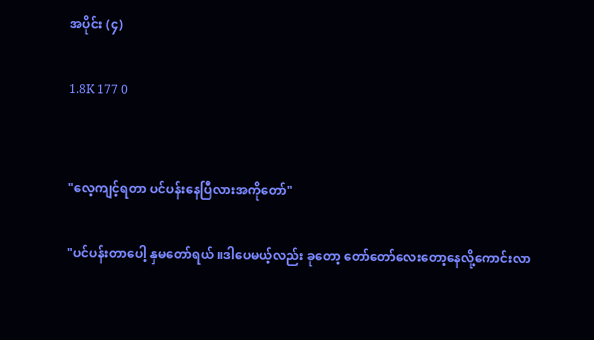အပိုင်း (၄)

1.8K 177 0


"လေ့ကျင့်ရတာ ပင်ပန်းနေပြီလားအကိုတော်"

"ပင်ပန်းတာပေါ့ နှမတော်ရယ် ။ဒါပေမယ့်လည်း ခုတော့ တော်တော်လေးတော့နေလို့ကောင်းလာ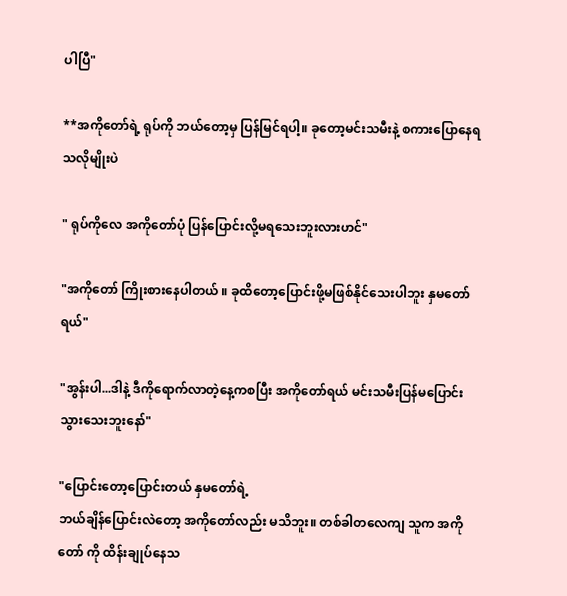ပါပြီ"

**အကိုတော်ရဲ့ ရုပ်ကို ဘယ်တော့မှ ပြန်မြင်ရပါ့။ ခုတော့မင်းသမီးနဲ့ စကားပြောနေရသလိုမျိုးပဲ

" ရုပ်ကိုလေ အကိုတော်ပုံ ပြန်ပြောင်းလို့မရသေးဘူးလားဟင်"

"အကိုတော် ကြိုးစားနေပါတယ် ။ ခုထိတော့ပြောင်းဖို့မဖြစ်နိုင်သေးပါဘူး နှမတော်ရယ်"

"အွန်းပါ...ဒါနဲ့ ဒီကိုရောက်လာတဲ့နေ့ကစပြီး အကိုတော်ရယ် မင်းသမီးပြန်မပြောင်းသွားသေးဘူးနော်"

"ပြောင်းတော့ပြောင်းတယ် နှမတော်ရဲ့
ဘယ်ချိန်ပြောင်းလဲတော့ အကိုတော်လည်း မသိဘူး။ တစ်ခါတလေကျ သူက အကိုတော် ကို ထိန်းချုပ်နေသ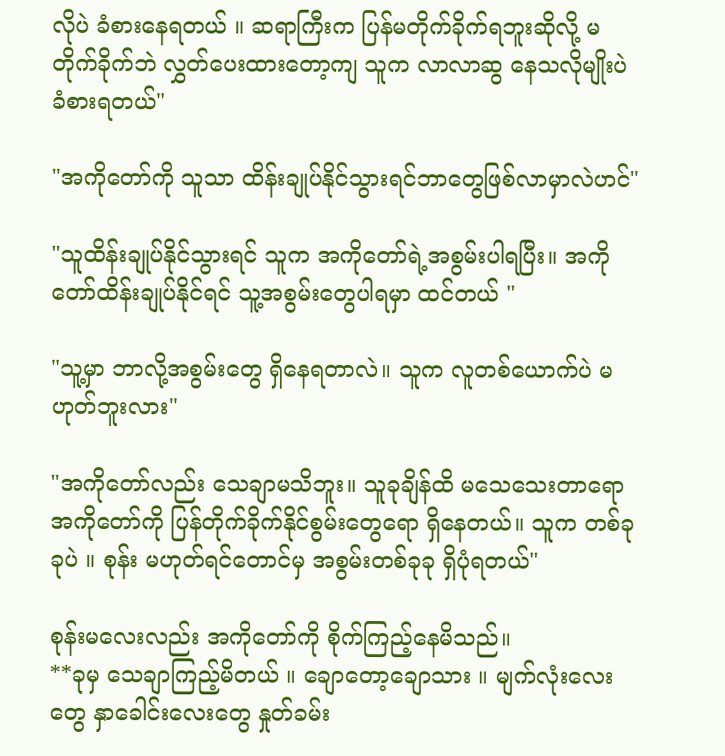လိုပဲ ခံစားနေရတယ် ။ ဆရာကြီးက ပြန်မတိုက်ခိုက်ရဘူးဆိုလို့ မတိုက်ခိုက်ဘဲ လွှတ်ပေးထားတော့ကျ သူက လာလာဆွ နေသလိုမျိုးပဲ ခံစားရတယ်"

"အကိုတော်ကို သူသာ ထိန်းချုပ်နိုင်သွားရင်ဘာတွေဖြစ်လာမှာလဲဟင်"

"သူထိန်းချုပ်နိုင်သွားရင် သူက အကိုတော်ရဲ့အစွမ်းပါရပြီး။ အကိုတော်ထိန်းချုပ်နိုင်ရင် သူ့အစွမ်းတွေပါရမှာ ထင်တယ် "

"သူ့မှာ ဘာလို့အစွမ်းတွေ ရှိနေရတာလဲ။ သူက လူတစ်ယောက်ပဲ မဟုတ်ဘူးလား"

"အကိုတော်လည်း သေချာမသိဘူး။ သူခုချိန်ထိ မသေသေးတာရော အကိုတော်ကို ပြန်တိုက်ခိုက်နိုင်စွမ်းတွေရော ရှိနေတယ်။ သူက တစ်ခုခုပဲ ။ စုန်း မဟုတ်ရင်တောင်မှ အစွမ်းတစ်ခုခု ရှိပုံရတယ်"

စုန်းမလေးလည်း အကိုတော်ကို စိုက်ကြည့်နေမိသည်။
**ခုမှ သေချာကြည့်မိတယ် ။ ချောတော့ချောသား ။ မျက်လုံးလေးတွေ နှာခေါင်းလေးတွေ နှုတ်ခမ်း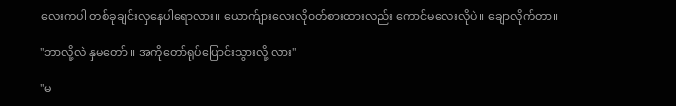လေးကပါ တစ်ခုချင်းလှနေပါရောလား။ ယောက်ျားလေးလို၀တ်စားထားလည်း ကောင်မလေးလိုပဲ။ ချောလိုက်တာ။

"ဘာလို့လဲ နှမတော် ။ အကိုတော်ရုပ်ပြောင်းသွားလို့ လား"

"မ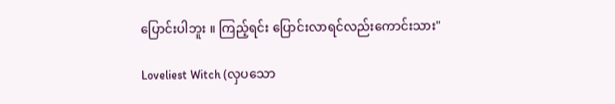ပြောင်းပါဘူး ။ ကြည့်ရင်း ပြောင်းလာရင်လည်းကောင်းသား"

Loveliest Witch (လှပသော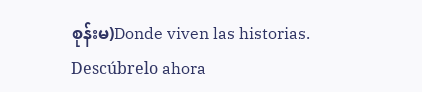စုန်းမ)Donde viven las historias. Descúbrelo ahora